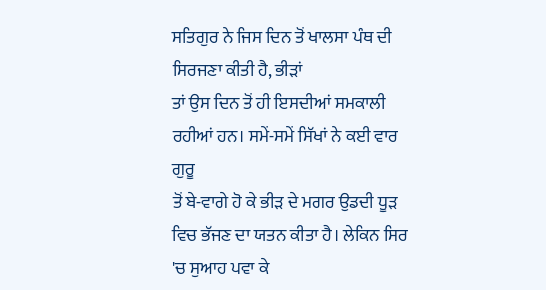ਸਤਿਗੁਰ ਨੇ ਜਿਸ ਦਿਨ ਤੋਂ ਖਾਲਸਾ ਪੰਥ ਦੀ ਸਿਰਜਣਾ ਕੀਤੀ ਹੈ, ਭੀੜਾਂ
ਤਾਂ ਉਸ ਦਿਨ ਤੋਂ ਹੀ ਇਸਦੀਆਂ ਸਮਕਾਲੀ ਰਹੀਆਂ ਹਨ। ਸਮੇਂ-ਸਮੇਂ ਸਿੱਖਾਂ ਨੇ ਕਈ ਵਾਰ ਗੁਰੂ
ਤੋਂ ਬੇ-ਵਾਗੇ ਹੋ ਕੇ ਭੀੜ ਦੇ ਮਗਰ ਉਡਦੀ ਧੂੜ ਵਿਚ ਭੱਜਣ ਦਾ ਯਤਨ ਕੀਤਾ ਹੈ। ਲੇਕਿਨ ਸਿਰ
'ਚ ਸੁਆਹ ਪਵਾ ਕੇ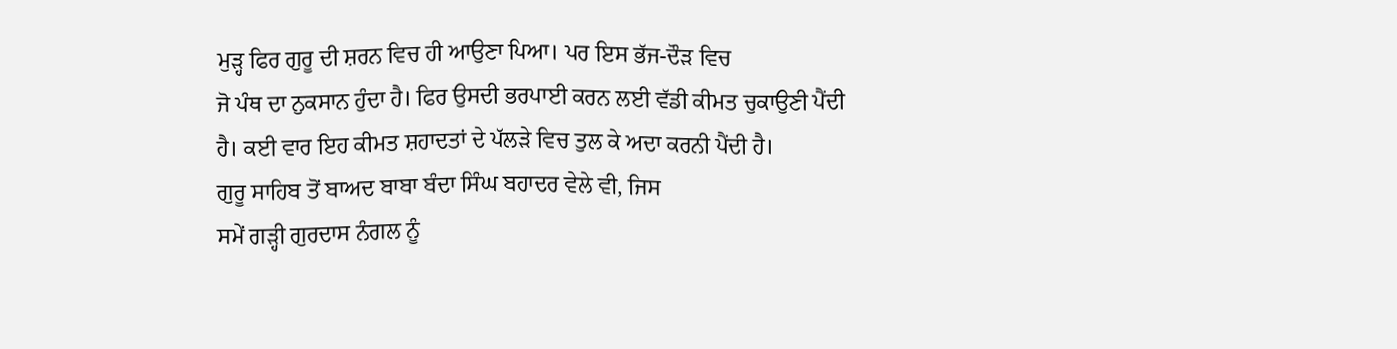ਮੁੜ੍ਹ ਫਿਰ ਗੁਰੂ ਦੀ ਸ਼ਰਨ ਵਿਚ ਹੀ ਆਉਣਾ ਪਿਆ। ਪਰ ਇਸ ਭੱਜ-ਦੌੜ ਵਿਚ
ਜੋ ਪੰਥ ਦਾ ਨੁਕਸਾਨ ਹੁੰਦਾ ਹੈ। ਫਿਰ ਉਸਦੀ ਭਰਪਾਈ ਕਰਨ ਲਈ ਵੱਡੀ ਕੀਮਤ ਚੁਕਾਉਣੀ ਪੈਂਦੀ
ਹੈ। ਕਈ ਵਾਰ ਇਹ ਕੀਮਤ ਸ਼ਹਾਦਤਾਂ ਦੇ ਪੱਲੜੇ ਵਿਚ ਤੁਲ ਕੇ ਅਦਾ ਕਰਨੀ ਪੈਂਦੀ ਹੈ।
ਗੁਰੂ ਸਾਹਿਬ ਤੋਂ ਬਾਅਦ ਬਾਬਾ ਬੰਦਾ ਸਿੰਘ ਬਹਾਦਰ ਵੇਲੇ ਵੀ, ਜਿਸ
ਸਮੇਂ ਗੜ੍ਹੀ ਗੁਰਦਾਸ ਨੰਗਲ ਨੂੰ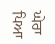ਘੇਰਾ ਪਿਆ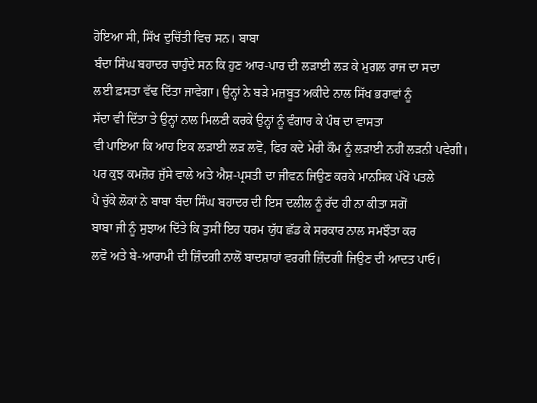ਹੋਇਆ ਸੀ, ਸਿੱਖ ਦੁਚਿੱਤੀ ਵਿਚ ਸਨ। ਬਾਬਾ
ਬੰਦਾ ਸਿੰਘ ਬਹਾਦਰ ਚਾਹੁੰਦੇ ਸਨ ਕਿ ਹੁਣ ਆਰ-ਪਾਰ ਦੀ ਲੜਾਈ ਲੜ ਕੇ ਮੁਗਲ ਰਾਜ ਦਾ ਸਦਾ
ਲਈ ਫ਼ਸਤਾ ਵੱਢ ਦਿੱਤਾ ਜਾਵੇਗਾ। ਉਨ੍ਹਾਂ ਨੇ ਬੜੇ ਮਜ਼ਬੂਤ ਅਕੀਦੇ ਨਾਲ ਸਿੱਖ ਭਰਾਵਾਂ ਨੂੰ
ਸੱਦਾ ਵੀ ਦਿੱਤਾ ਤੇ ਉਨ੍ਹਾਂ ਨਾਲ ਮਿਲਣੀ ਕਰਕੇ ਉਨ੍ਹਾਂ ਨੂੰ ਵੰਗਾਰ ਕੇ ਪੰਥ ਦਾ ਵਾਸਤਾ
ਵੀ ਪਾਇਆ ਕਿ ਆਹ ਇਕ ਲੜਾਈ ਲੜ ਲਵੋ, ਫਿਰ ਕਦੇ ਮੇਰੀ ਕੌਮ ਨੂੰ ਲੜਾਈ ਨਹੀਂ ਲੜਨੀ ਪਵੇਗੀ।
ਪਰ ਕੁਝ ਕਮਜ਼ੋਰ ਜੁੱਸੇ ਵਾਲੇ ਅਤੇ ਐਸ਼-ਪ੍ਰਸਤੀ ਦਾ ਜੀਵਨ ਜਿਉਣ ਕਰਕੇ ਮਾਨਸਿਕ ਪੱਖੋਂ ਪਤਲੇ
ਪੈ ਚੁੱਕੇ ਲੋਕਾਂ ਨੇ ਬਾਬਾ ਬੰਦਾ ਸਿੰਘ ਬਹਾਦਰ ਦੀ ਇਸ ਦਲੀਲ ਨੂੰ ਰੱਦ ਹੀ ਨਾ ਕੀਤਾ ਸਗੋਂ
ਬਾਬਾ ਜੀ ਨੂੰ ਸੁਝਾਅ ਦਿੱਤੇ ਕਿ ਤੁਸੀਂ ਇਹ ਧਰਮ ਯੁੱਧ ਛੱਡ ਕੇ ਸਰਕਾਰ ਨਾਲ ਸਮਝੌਤਾ ਕਰ
ਲਵੋ ਅਤੇ ਬੇ-ਆਰਾਮੀ ਦੀ ਜ਼ਿੰਦਗੀ ਨਾਲੋਂ ਬਾਦਸ਼ਾਹਾਂ ਵਰਗੀ ਜ਼ਿੰਦਗੀ ਜਿਉਣ ਦੀ ਆਦਤ ਪਾਓ।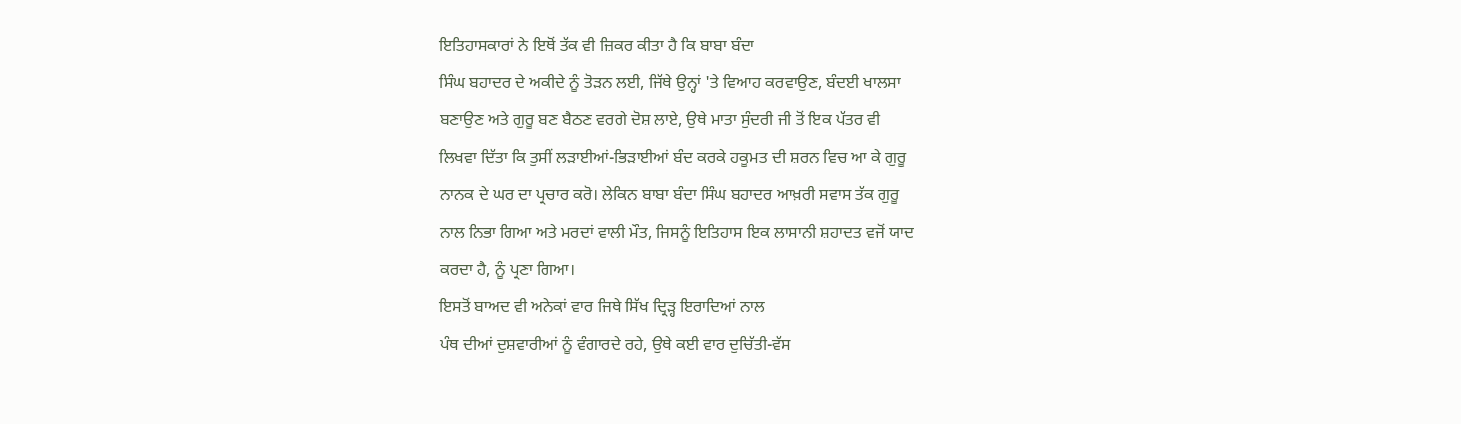ਇਤਿਹਾਸਕਾਰਾਂ ਨੇ ਇਥੋਂ ਤੱਕ ਵੀ ਜ਼ਿਕਰ ਕੀਤਾ ਹੈ ਕਿ ਬਾਬਾ ਬੰਦਾ
ਸਿੰਘ ਬਹਾਦਰ ਦੇ ਅਕੀਦੇ ਨੂੰ ਤੋੜਨ ਲਈ, ਜਿੱਥੇ ਉਨ੍ਹਾਂ 'ਤੇ ਵਿਆਹ ਕਰਵਾਉਣ, ਬੰਦਈ ਖਾਲਸਾ
ਬਣਾਉਣ ਅਤੇ ਗੁਰੂ ਬਣ ਬੈਠਣ ਵਰਗੇ ਦੋਸ਼ ਲਾਏ, ਉਥੇ ਮਾਤਾ ਸੁੰਦਰੀ ਜੀ ਤੋਂ ਇਕ ਪੱਤਰ ਵੀ
ਲਿਖਵਾ ਦਿੱਤਾ ਕਿ ਤੁਸੀਂ ਲੜਾਈਆਂ-ਭਿੜਾਈਆਂ ਬੰਦ ਕਰਕੇ ਹਕੂਮਤ ਦੀ ਸ਼ਰਨ ਵਿਚ ਆ ਕੇ ਗੁਰੂ
ਨਾਨਕ ਦੇ ਘਰ ਦਾ ਪ੍ਰਚਾਰ ਕਰੋ। ਲੇਕਿਨ ਬਾਬਾ ਬੰਦਾ ਸਿੰਘ ਬਹਾਦਰ ਆਖ਼ਰੀ ਸਵਾਸ ਤੱਕ ਗੁਰੂ
ਨਾਲ ਨਿਭਾ ਗਿਆ ਅਤੇ ਮਰਦਾਂ ਵਾਲੀ ਮੌਤ, ਜਿਸਨੂੰ ਇਤਿਹਾਸ ਇਕ ਲਾਸਾਨੀ ਸ਼ਹਾਦਤ ਵਜੋਂ ਯਾਦ
ਕਰਦਾ ਹੈ, ਨੂੰ ਪ੍ਰਣਾ ਗਿਆ।
ਇਸਤੋਂ ਬਾਅਦ ਵੀ ਅਨੇਕਾਂ ਵਾਰ ਜਿਥੇ ਸਿੱਖ ਦ੍ਰਿੜ੍ਹ ਇਰਾਦਿਆਂ ਨਾਲ
ਪੰਥ ਦੀਆਂ ਦੁਸ਼ਵਾਰੀਆਂ ਨੂੰ ਵੰਗਾਰਦੇ ਰਹੇ, ਉਥੇ ਕਈ ਵਾਰ ਦੁਚਿੱਤੀ-ਵੱਸ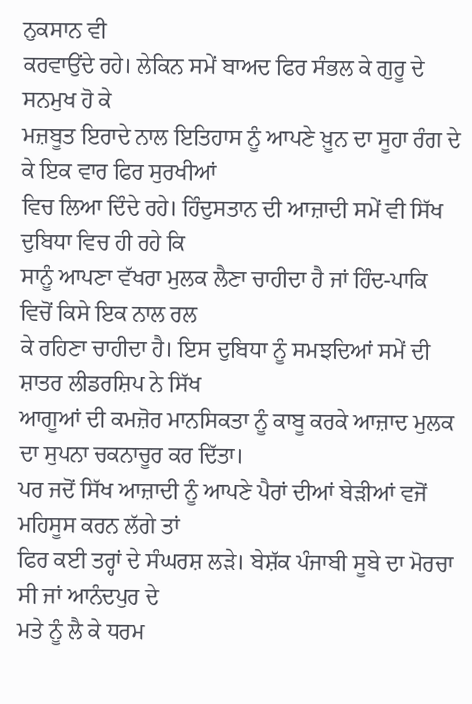ਨੁਕਸਾਨ ਵੀ
ਕਰਵਾਉਂਦੇ ਰਹੇ। ਲੇਕਿਨ ਸਮੇਂ ਬਾਅਦ ਫਿਰ ਸੰਭਲ ਕੇ ਗੁਰੂ ਦੇ ਸਨਮੁਖ ਹੋ ਕੇ
ਮਜ਼ਬੂਤ ਇਰਾਦੇ ਨਾਲ ਇਤਿਹਾਸ ਨੂੰ ਆਪਣੇ ਖ਼ੂਨ ਦਾ ਸੂਹਾ ਰੰਗ ਦੇ ਕੇ ਇਕ ਵਾਰ ਫਿਰ ਸੁਰਖੀਆਂ
ਵਿਚ ਲਿਆ ਦਿੰਦੇ ਰਹੇ। ਹਿੰਦੁਸਤਾਨ ਦੀ ਆਜ਼ਾਦੀ ਸਮੇਂ ਵੀ ਸਿੱਖ ਦੁਬਿਧਾ ਵਿਚ ਹੀ ਰਹੇ ਕਿ
ਸਾਨੂੰ ਆਪਣਾ ਵੱਖਰਾ ਮੁਲਕ ਲੈਣਾ ਚਾਹੀਦਾ ਹੈ ਜਾਂ ਹਿੰਦ-ਪਾਕਿ ਵਿਚੋਂ ਕਿਸੇ ਇਕ ਨਾਲ ਰਲ
ਕੇ ਰਹਿਣਾ ਚਾਹੀਦਾ ਹੈ। ਇਸ ਦੁਬਿਧਾ ਨੂੰ ਸਮਝਦਿਆਂ ਸਮੇਂ ਦੀ ਸ਼ਾਤਰ ਲੀਡਰਸ਼ਿਪ ਨੇ ਸਿੱਖ
ਆਗੂਆਂ ਦੀ ਕਮਜ਼ੋਰ ਮਾਨਸਿਕਤਾ ਨੂੰ ਕਾਬੂ ਕਰਕੇ ਆਜ਼ਾਦ ਮੁਲਕ ਦਾ ਸੁਪਨਾ ਚਕਨਾਚੂਰ ਕਰ ਦਿੱਤਾ।
ਪਰ ਜਦੋਂ ਸਿੱਖ ਆਜ਼ਾਦੀ ਨੂੰ ਆਪਣੇ ਪੈਰਾਂ ਦੀਆਂ ਬੇੜੀਆਂ ਵਜੋਂ ਮਹਿਸੂਸ ਕਰਨ ਲੱਗੇ ਤਾਂ
ਫਿਰ ਕਈ ਤਰ੍ਹਾਂ ਦੇ ਸੰਘਰਸ਼ ਲੜੇ। ਬੇਸ਼ੱਕ ਪੰਜਾਬੀ ਸੂਬੇ ਦਾ ਮੋਰਚਾ ਸੀ ਜਾਂ ਆਨੰਦਪੁਰ ਦੇ
ਮਤੇ ਨੂੰ ਲੈ ਕੇ ਧਰਮ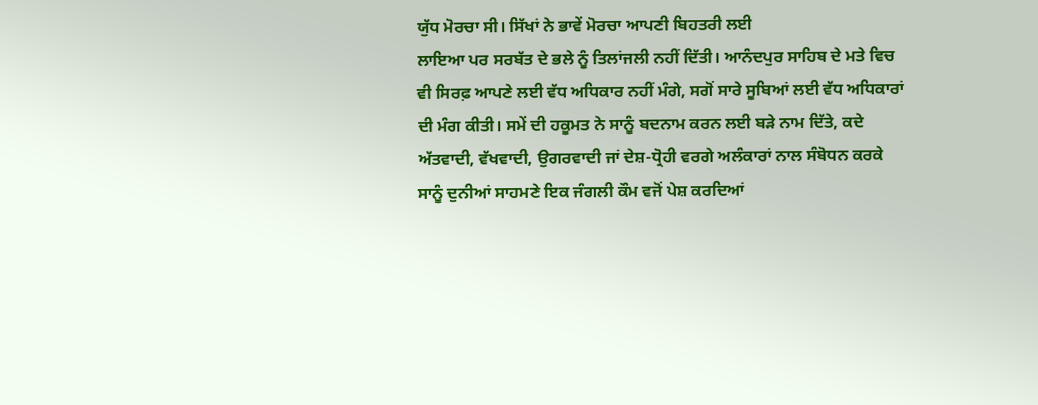ਯੁੱਧ ਮੋਰਚਾ ਸੀ। ਸਿੱਖਾਂ ਨੇ ਭਾਵੇਂ ਮੋਰਚਾ ਆਪਣੀ ਬਿਹਤਰੀ ਲਈ
ਲਾਇਆ ਪਰ ਸਰਬੱਤ ਦੇ ਭਲੇ ਨੂੰ ਤਿਲਾਂਜਲੀ ਨਹੀਂ ਦਿੱਤੀ। ਆਨੰਦਪੁਰ ਸਾਹਿਬ ਦੇ ਮਤੇ ਵਿਚ
ਵੀ ਸਿਰਫ਼ ਆਪਣੇ ਲਈ ਵੱਧ ਅਧਿਕਾਰ ਨਹੀਂ ਮੰਗੇ, ਸਗੋਂ ਸਾਰੇ ਸੂਬਿਆਂ ਲਈ ਵੱਧ ਅਧਿਕਾਰਾਂ
ਦੀ ਮੰਗ ਕੀਤੀ। ਸਮੇਂ ਦੀ ਹਕੂਮਤ ਨੇ ਸਾਨੂੰ ਬਦਨਾਮ ਕਰਨ ਲਈ ਬੜੇ ਨਾਮ ਦਿੱਤੇ, ਕਦੇ
ਅੱਤਵਾਦੀ, ਵੱਖਵਾਦੀ, ਉਗਰਵਾਦੀ ਜਾਂ ਦੇਸ਼-ਧ੍ਰੋਹੀ ਵਰਗੇ ਅਲੰਕਾਰਾਂ ਨਾਲ ਸੰਬੋਧਨ ਕਰਕੇ
ਸਾਨੂੰ ਦੁਨੀਆਂ ਸਾਹਮਣੇ ਇਕ ਜੰਗਲੀ ਕੌਮ ਵਜੋਂ ਪੇਸ਼ ਕਰਦਿਆਂ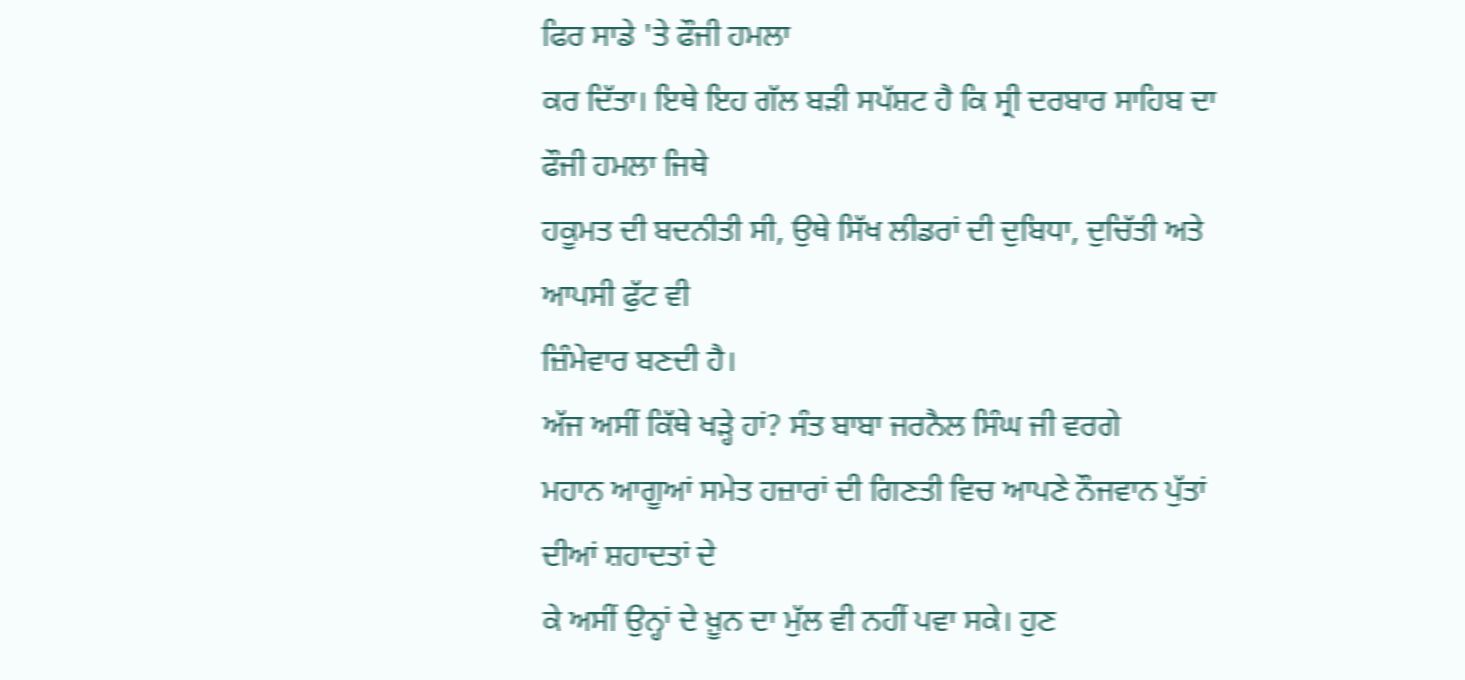ਫਿਰ ਸਾਡੇ 'ਤੇ ਫੌਜੀ ਹਮਲਾ
ਕਰ ਦਿੱਤਾ। ਇਥੇ ਇਹ ਗੱਲ ਬੜੀ ਸਪੱਸ਼ਟ ਹੈ ਕਿ ਸ੍ਰੀ ਦਰਬਾਰ ਸਾਹਿਬ ਦਾ ਫੌਜੀ ਹਮਲਾ ਜਿਥੇ
ਹਕੂਮਤ ਦੀ ਬਦਨੀਤੀ ਸੀ, ਉਥੇ ਸਿੱਖ ਲੀਡਰਾਂ ਦੀ ਦੁਬਿਧਾ, ਦੁਚਿੱਤੀ ਅਤੇ ਆਪਸੀ ਫੁੱਟ ਵੀ
ਜ਼ਿੰਮੇਵਾਰ ਬਣਦੀ ਹੈ।
ਅੱਜ ਅਸੀਂ ਕਿੱਥੇ ਖੜ੍ਹੇ ਹਾਂ? ਸੰਤ ਬਾਬਾ ਜਰਨੈਲ ਸਿੰਘ ਜੀ ਵਰਗੇ
ਮਹਾਨ ਆਗੂਆਂ ਸਮੇਤ ਹਜ਼ਾਰਾਂ ਦੀ ਗਿਣਤੀ ਵਿਚ ਆਪਣੇ ਨੌਜਵਾਨ ਪੁੱਤਾਂ ਦੀਆਂ ਸ਼ਹਾਦਤਾਂ ਦੇ
ਕੇ ਅਸੀਂ ਉਨ੍ਹਾਂ ਦੇ ਖ਼ੂਨ ਦਾ ਮੁੱਲ ਵੀ ਨਹੀਂ ਪਵਾ ਸਕੇ। ਹੁਣ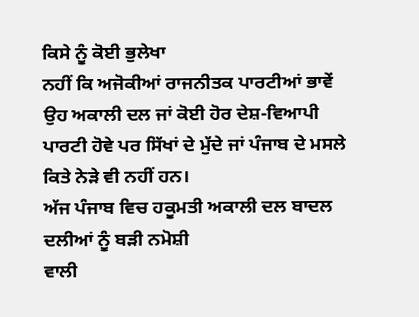ਕਿਸੇ ਨੂੰ ਕੋਈ ਭੁਲੇਖਾ
ਨਹੀਂ ਕਿ ਅਜੋਕੀਆਂ ਰਾਜਨੀਤਕ ਪਾਰਟੀਆਂ ਭਾਵੇਂ ਉਹ ਅਕਾਲੀ ਦਲ ਜਾਂ ਕੋਈ ਹੋਰ ਦੇਸ਼-ਵਿਆਪੀ
ਪਾਰਟੀ ਹੋਵੇ ਪਰ ਸਿੱਖਾਂ ਦੇ ਮੁੱਦੇ ਜਾਂ ਪੰਜਾਬ ਦੇ ਮਸਲੇ ਕਿਤੇ ਨੇੜੇ ਵੀ ਨਹੀਂ ਹਨ।
ਅੱਜ ਪੰਜਾਬ ਵਿਚ ਹਕੂਮਤੀ ਅਕਾਲੀ ਦਲ ਬਾਦਲ ਦਲੀਆਂ ਨੂੰ ਬੜੀ ਨਮੋਸ਼ੀ
ਵਾਲੀ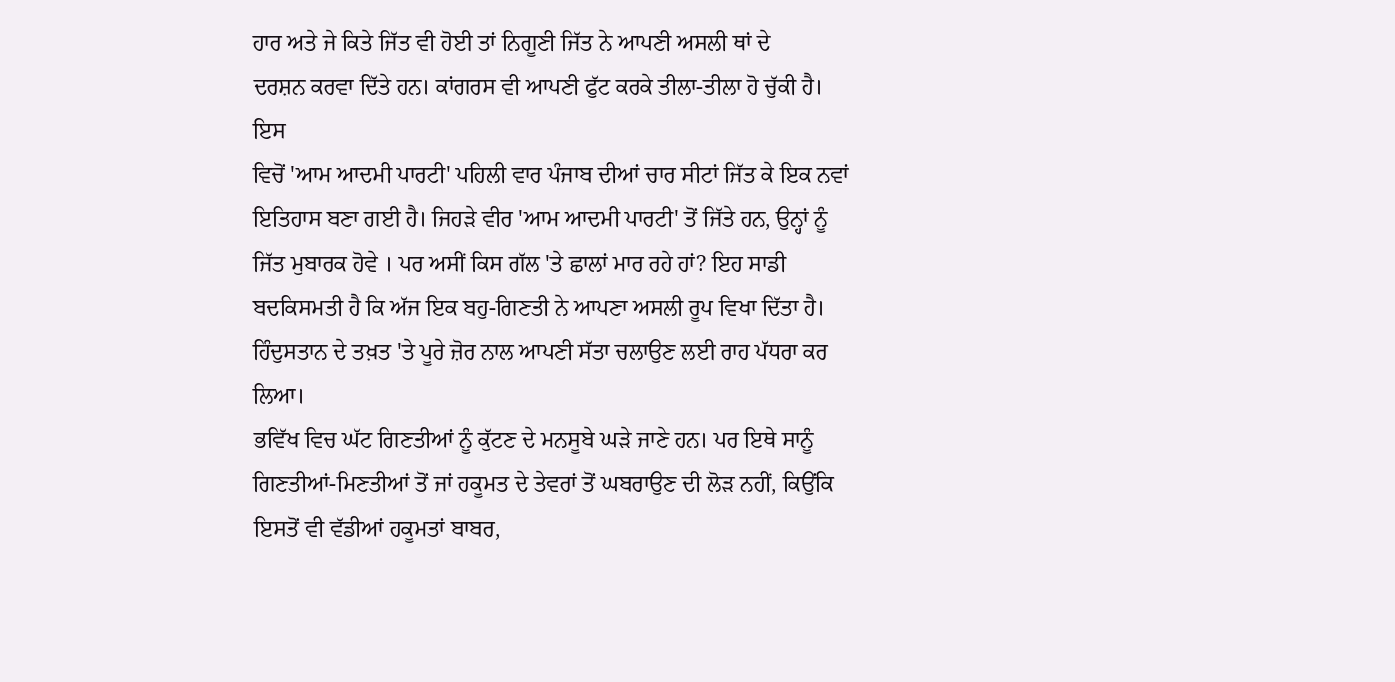ਹਾਰ ਅਤੇ ਜੇ ਕਿਤੇ ਜਿੱਤ ਵੀ ਹੋਈ ਤਾਂ ਨਿਗੂਣੀ ਜਿੱਤ ਨੇ ਆਪਣੀ ਅਸਲੀ ਥਾਂ ਦੇ
ਦਰਸ਼ਨ ਕਰਵਾ ਦਿੱਤੇ ਹਨ। ਕਾਂਗਰਸ ਵੀ ਆਪਣੀ ਫੁੱਟ ਕਰਕੇ ਤੀਲਾ-ਤੀਲਾ ਹੋ ਚੁੱਕੀ ਹੈ। ਇਸ
ਵਿਚੋਂ 'ਆਮ ਆਦਮੀ ਪਾਰਟੀ' ਪਹਿਲੀ ਵਾਰ ਪੰਜਾਬ ਦੀਆਂ ਚਾਰ ਸੀਟਾਂ ਜਿੱਤ ਕੇ ਇਕ ਨਵਾਂ
ਇਤਿਹਾਸ ਬਣਾ ਗਈ ਹੈ। ਜਿਹੜੇ ਵੀਰ 'ਆਮ ਆਦਮੀ ਪਾਰਟੀ' ਤੋਂ ਜਿੱਤੇ ਹਨ, ਉਨ੍ਹਾਂ ਨੂੰ
ਜਿੱਤ ਮੁਬਾਰਕ ਹੋਵੇ । ਪਰ ਅਸੀਂ ਕਿਸ ਗੱਲ 'ਤੇ ਛਾਲਾਂ ਮਾਰ ਰਹੇ ਹਾਂ? ਇਹ ਸਾਡੀ
ਬਦਕਿਸਮਤੀ ਹੈ ਕਿ ਅੱਜ ਇਕ ਬਹੁ-ਗਿਣਤੀ ਨੇ ਆਪਣਾ ਅਸਲੀ ਰੂਪ ਵਿਖਾ ਦਿੱਤਾ ਹੈ।
ਹਿੰਦੁਸਤਾਨ ਦੇ ਤਖ਼ਤ 'ਤੇ ਪੂਰੇ ਜ਼ੋਰ ਨਾਲ ਆਪਣੀ ਸੱਤਾ ਚਲਾਉਣ ਲਈ ਰਾਹ ਪੱਧਰਾ ਕਰ ਲਿਆ।
ਭਵਿੱਖ ਵਿਚ ਘੱਟ ਗਿਣਤੀਆਂ ਨੂੰ ਕੁੱਟਣ ਦੇ ਮਨਸੂਬੇ ਘੜੇ ਜਾਣੇ ਹਨ। ਪਰ ਇਥੇ ਸਾਨੂੰ
ਗਿਣਤੀਆਂ-ਮਿਣਤੀਆਂ ਤੋਂ ਜਾਂ ਹਕੂਮਤ ਦੇ ਤੇਵਰਾਂ ਤੋਂ ਘਬਰਾਉਣ ਦੀ ਲੋੜ ਨਹੀਂ, ਕਿਉਂਕਿ
ਇਸਤੋਂ ਵੀ ਵੱਡੀਆਂ ਹਕੂਮਤਾਂ ਬਾਬਰ,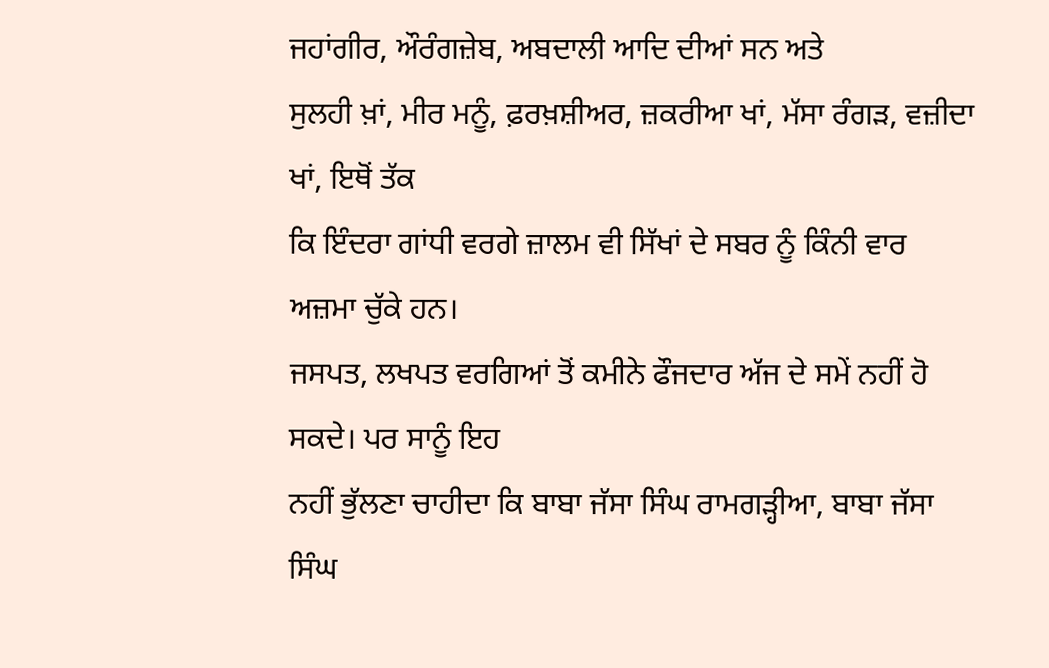ਜਹਾਂਗੀਰ, ਔਰੰਗਜ਼ੇਬ, ਅਬਦਾਲੀ ਆਦਿ ਦੀਆਂ ਸਨ ਅਤੇ
ਸੁਲਹੀ ਖ਼ਾਂ, ਮੀਰ ਮਨੂੰ, ਫ਼ਰਖ਼ਸ਼ੀਅਰ, ਜ਼ਕਰੀਆ ਖਾਂ, ਮੱਸਾ ਰੰਗੜ, ਵਜ਼ੀਦਾ ਖਾਂ, ਇਥੋਂ ਤੱਕ
ਕਿ ਇੰਦਰਾ ਗਾਂਧੀ ਵਰਗੇ ਜ਼ਾਲਮ ਵੀ ਸਿੱਖਾਂ ਦੇ ਸਬਰ ਨੂੰ ਕਿੰਨੀ ਵਾਰ ਅਜ਼ਮਾ ਚੁੱਕੇ ਹਨ।
ਜਸਪਤ, ਲਖਪਤ ਵਰਗਿਆਂ ਤੋਂ ਕਮੀਨੇ ਫੌਜਦਾਰ ਅੱਜ ਦੇ ਸਮੇਂ ਨਹੀਂ ਹੋ ਸਕਦੇ। ਪਰ ਸਾਨੂੰ ਇਹ
ਨਹੀਂ ਭੁੱਲਣਾ ਚਾਹੀਦਾ ਕਿ ਬਾਬਾ ਜੱਸਾ ਸਿੰਘ ਰਾਮਗੜ੍ਹੀਆ, ਬਾਬਾ ਜੱਸਾ ਸਿੰਘ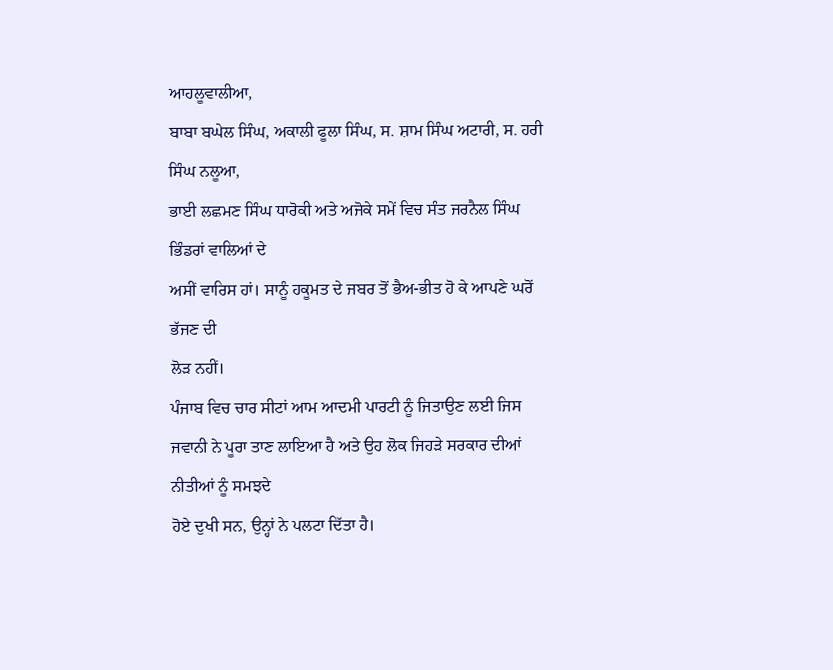ਆਹਲੂਵਾਲੀਆ,
ਬਾਬਾ ਬਘੇਲ ਸਿੰਘ, ਅਕਾਲੀ ਫੂਲਾ ਸਿੰਘ, ਸ. ਸ਼ਾਮ ਸਿੰਘ ਅਟਾਰੀ, ਸ. ਹਰੀ ਸਿੰਘ ਨਲੂਆ,
ਭਾਈ ਲਛਮਣ ਸਿੰਘ ਧਾਰੋਕੀ ਅਤੇ ਅਜੋਕੇ ਸਮੇਂ ਵਿਚ ਸੰਤ ਜਰਨੈਲ ਸਿੰਘ ਭਿੰਡਰਾਂ ਵਾਲਿਆਂ ਦੇ
ਅਸੀਂ ਵਾਰਿਸ ਹਾਂ। ਸਾਨੂੰ ਹਕੂਮਤ ਦੇ ਜਬਰ ਤੋਂ ਭੈਅ-ਭੀਤ ਹੋ ਕੇ ਆਪਣੇ ਘਰੋਂ ਭੱਜਣ ਦੀ
ਲੋੜ ਨਹੀਂ।
ਪੰਜਾਬ ਵਿਚ ਚਾਰ ਸੀਟਾਂ ਆਮ ਆਦਮੀ ਪਾਰਟੀ ਨੂੰ ਜਿਤਾਉਣ ਲਈ ਜਿਸ
ਜਵਾਨੀ ਨੇ ਪੂਰਾ ਤਾਣ ਲਾਇਆ ਹੈ ਅਤੇ ਉਹ ਲੋਕ ਜਿਹੜੇ ਸਰਕਾਰ ਦੀਆਂ ਨੀਤੀਆਂ ਨੂੰ ਸਮਝਦੇ
ਹੋਏ ਦੁਖੀ ਸਨ, ਉਨ੍ਹਾਂ ਨੇ ਪਲਟਾ ਦਿੱਤਾ ਹੈ।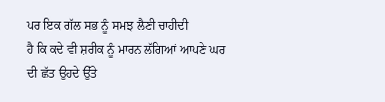ਪਰ ਇਕ ਗੱਲ ਸਭ ਨੂੰ ਸਮਝ ਲੈਣੀ ਚਾਹੀਦੀ
ਹੈ ਕਿ ਕਦੇ ਵੀ ਸ਼ਰੀਕ ਨੂੰ ਮਾਰਨ ਲੱਗਿਆਂ ਆਪਣੇ ਘਰ ਦੀ ਛੱਤ ਉਹਦੇ ਉੱਤੇ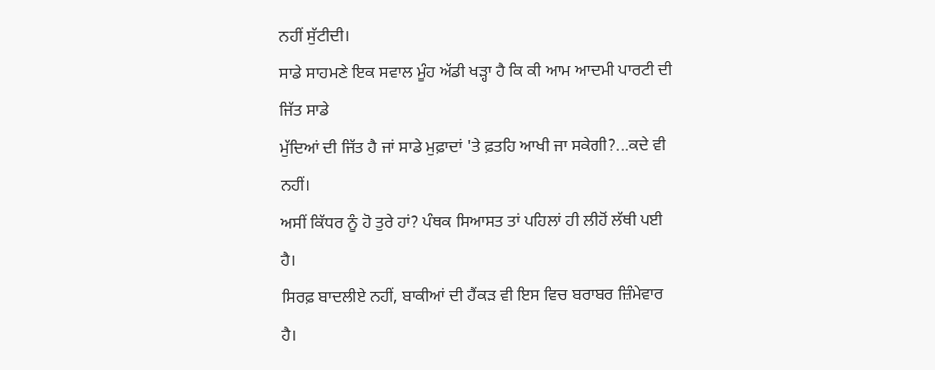ਨਹੀਂ ਸੁੱਟੀਦੀ।
ਸਾਡੇ ਸਾਹਮਣੇ ਇਕ ਸਵਾਲ ਮੂੰਹ ਅੱਡੀ ਖੜ੍ਹਾ ਹੈ ਕਿ ਕੀ ਆਮ ਆਦਮੀ ਪਾਰਟੀ ਦੀ ਜਿੱਤ ਸਾਡੇ
ਮੁੱਦਿਆਂ ਦੀ ਜਿੱਤ ਹੈ ਜਾਂ ਸਾਡੇ ਮੁਫ਼ਾਦਾਂ 'ਤੇ ਫ਼ਤਹਿ ਆਖੀ ਜਾ ਸਕੇਗੀ?...ਕਦੇ ਵੀ ਨਹੀਂ।
ਅਸੀਂ ਕਿੱਧਰ ਨੂੰ ਹੋ ਤੁਰੇ ਹਾਂ? ਪੰਥਕ ਸਿਆਸਤ ਤਾਂ ਪਹਿਲਾਂ ਹੀ ਲੀਹੋਂ ਲੱਥੀ ਪਈ ਹੈ।
ਸਿਰਫ਼ ਬਾਦਲੀਏ ਨਹੀਂ, ਬਾਕੀਆਂ ਦੀ ਹੈਂਕੜ ਵੀ ਇਸ ਵਿਚ ਬਰਾਬਰ ਜ਼ਿੰਮੇਵਾਰ ਹੈ।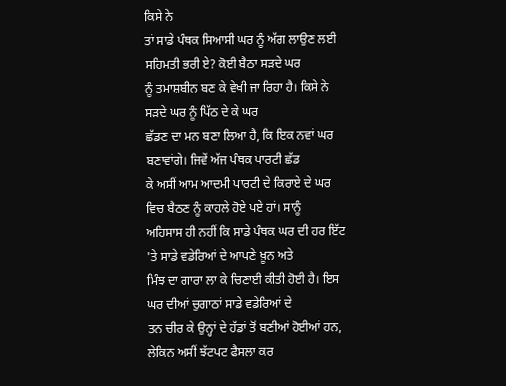ਕਿਸੇ ਨੇ
ਤਾਂ ਸਾਡੇ ਪੰਥਕ ਸਿਆਸੀ ਘਰ ਨੂੰ ਅੱਗ ਲਾਉਣ ਲਈ ਸਹਿਮਤੀ ਭਰੀ ਏ? ਕੋਈ ਬੈਠਾ ਸੜਦੇ ਘਰ
ਨੂੰ ਤਮਾਸ਼ਬੀਨ ਬਣ ਕੇ ਵੇਖੀ ਜਾ ਰਿਹਾ ਹੈ। ਕਿਸੇ ਨੇ ਸੜਦੇ ਘਰ ਨੂੰ ਪਿੱਠ ਦੇ ਕੇ ਘਰ
ਛੱਡਣ ਦਾ ਮਨ ਬਣਾ ਲਿਆ ਹੈ, ਕਿ ਇਕ ਨਵਾਂ ਘਰ ਬਣਾਵਾਂਗੇ। ਜਿਵੇਂ ਅੱਜ ਪੰਥਕ ਪਾਰਟੀ ਛੱਡ
ਕੇ ਅਸੀਂ ਆਮ ਆਦਮੀ ਪਾਰਟੀ ਦੇ ਕਿਰਾਏ ਦੇ ਘਰ ਵਿਚ ਬੈਠਣ ਨੂੰ ਕਾਹਲੇ ਹੋਏ ਪਏ ਹਾਂ। ਸਾਨੂੰ
ਅਹਿਸਾਸ ਹੀ ਨਹੀਂ ਕਿ ਸਾਡੇ ਪੰਥਕ ਘਰ ਦੀ ਹਰ ਇੱਟ 'ਤੇ ਸਾਡੇ ਵਡੇਰਿਆਂ ਦੇ ਆਪਣੇ ਖ਼ੂਨ ਅਤੇ
ਮਿੰਝ ਦਾ ਗਾਰਾ ਲਾ ਕੇ ਚਿਣਾਈ ਕੀਤੀ ਹੋਈ ਹੈ। ਇਸ ਘਰ ਦੀਆਂ ਚੁਗਾਠਾਂ ਸਾਡੇ ਵਡੇਰਿਆਂ ਦੇ
ਤਨ ਚੀਰ ਕੇ ਉਨ੍ਹਾਂ ਦੇ ਹੱਡਾਂ ਤੋਂ ਬਣੀਆਂ ਹੋਈਆਂ ਹਨ, ਲੇਕਿਨ ਅਸੀਂ ਝੱਟਪਟ ਫੈਸਲਾ ਕਰ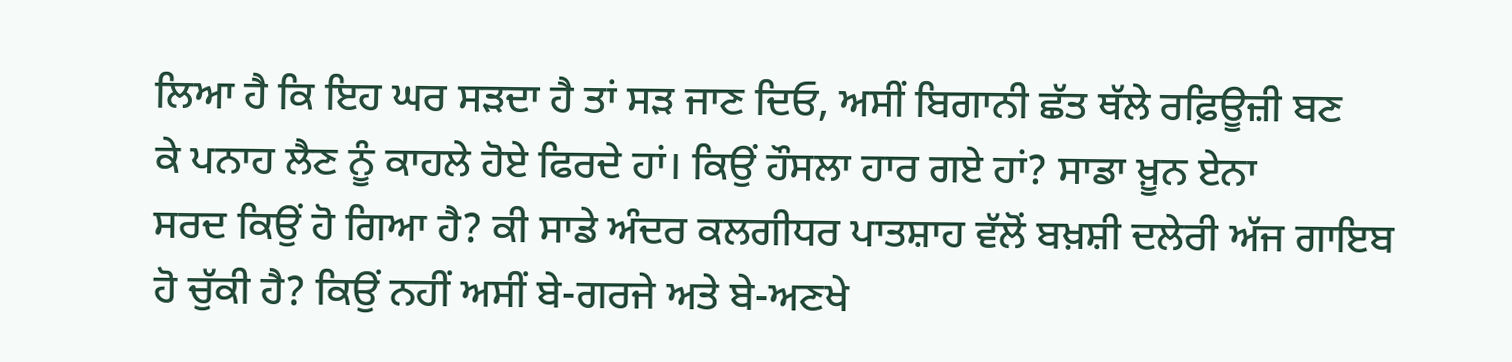ਲਿਆ ਹੈ ਕਿ ਇਹ ਘਰ ਸੜਦਾ ਹੈ ਤਾਂ ਸੜ ਜਾਣ ਦਿਓ, ਅਸੀਂ ਬਿਗਾਨੀ ਛੱਤ ਥੱਲੇ ਰਫ਼ਿਊਜ਼ੀ ਬਣ
ਕੇ ਪਨਾਹ ਲੈਣ ਨੂੰ ਕਾਹਲੇ ਹੋਏ ਫਿਰਦੇ ਹਾਂ। ਕਿਉਂ ਹੌਸਲਾ ਹਾਰ ਗਏ ਹਾਂ? ਸਾਡਾ ਖ਼ੂਨ ਏਨਾ
ਸਰਦ ਕਿਉਂ ਹੋ ਗਿਆ ਹੈ? ਕੀ ਸਾਡੇ ਅੰਦਰ ਕਲਗੀਧਰ ਪਾਤਸ਼ਾਹ ਵੱਲੋਂ ਬਖ਼ਸ਼ੀ ਦਲੇਰੀ ਅੱਜ ਗਾਇਬ
ਹੋ ਚੁੱਕੀ ਹੈ? ਕਿਉਂ ਨਹੀਂ ਅਸੀਂ ਬੇ-ਗਰਜੇ ਅਤੇ ਬੇ-ਅਣਖੇ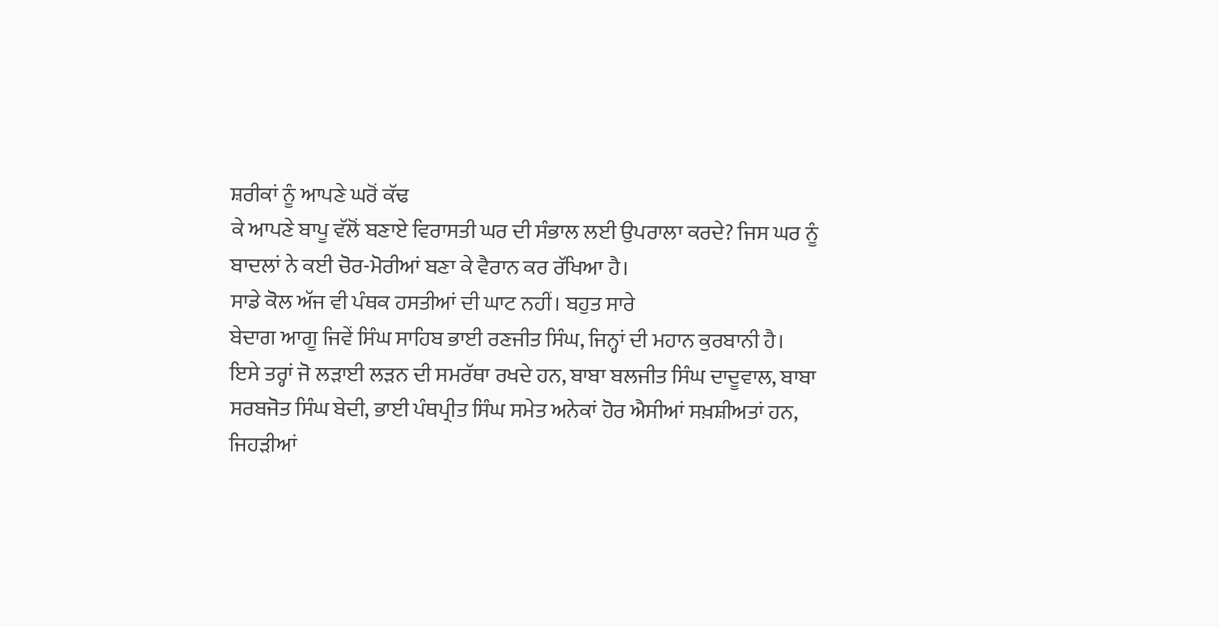ਸ਼ਰੀਕਾਂ ਨੂੰ ਆਪਣੇ ਘਰੋਂ ਕੱਢ
ਕੇ ਆਪਣੇ ਬਾਪੂ ਵੱਲੋਂ ਬਣਾਏ ਵਿਰਾਸਤੀ ਘਰ ਦੀ ਸੰਭਾਲ ਲਈ ਉਪਰਾਲਾ ਕਰਦੇ? ਜਿਸ ਘਰ ਨੂੰ
ਬਾਦਲਾਂ ਨੇ ਕਈ ਚੋਰ-ਮੋਰੀਆਂ ਬਣਾ ਕੇ ਵੈਰਾਨ ਕਰ ਰੱਖਿਆ ਹੈ।
ਸਾਡੇ ਕੋਲ ਅੱਜ ਵੀ ਪੰਥਕ ਹਸਤੀਆਂ ਦੀ ਘਾਟ ਨਹੀਂ। ਬਹੁਤ ਸਾਰੇ
ਬੇਦਾਗ ਆਗੂ ਜਿਵੇਂ ਸਿੰਘ ਸਾਹਿਬ ਭਾਈ ਰਣਜੀਤ ਸਿੰਘ, ਜਿਨ੍ਹਾਂ ਦੀ ਮਹਾਨ ਕੁਰਬਾਨੀ ਹੈ।
ਇਸੇ ਤਰ੍ਹਾਂ ਜੋ ਲੜਾਈ ਲੜਨ ਦੀ ਸਮਰੱਥਾ ਰਖਦੇ ਹਨ, ਬਾਬਾ ਬਲਜੀਤ ਸਿੰਘ ਦਾਦੂਵਾਲ, ਬਾਬਾ
ਸਰਬਜੋਤ ਸਿੰਘ ਬੇਦੀ, ਭਾਈ ਪੰਥਪ੍ਰੀਤ ਸਿੰਘ ਸਮੇਤ ਅਨੇਕਾਂ ਹੋਰ ਐਸੀਆਂ ਸਖ਼ਸ਼ੀਅਤਾਂ ਹਨ,
ਜਿਹੜੀਆਂ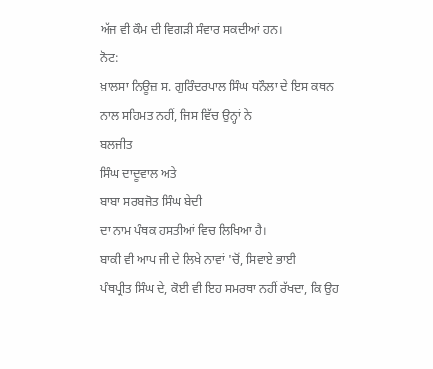ਅੱਜ ਵੀ ਕੌਮ ਦੀ ਵਿਗੜੀ ਸੰਵਾਰ ਸਕਦੀਆਂ ਹਨ।
ਨੋਟ:
ਖ਼ਾਲਸਾ ਨਿਊਜ਼ ਸ. ਗੁਰਿੰਦਰਪਾਲ ਸਿੰਘ ਧਨੌਲਾ ਦੇ ਇਸ ਕਥਨ
ਨਾਲ ਸਹਿਮਤ ਨਹੀਂ, ਜਿਸ ਵਿੱਚ ਉਨ੍ਹਾਂ ਨੇ
ਬਲਜੀਤ
ਸਿੰਘ ਦਾਦੂਵਾਲ ਅਤੇ
ਬਾਬਾ ਸਰਬਜੋਤ ਸਿੰਘ ਬੇਦੀ
ਦਾ ਨਾਮ ਪੰਥਕ ਹਸਤੀਆਂ ਵਿਚ ਲਿਖਿਆ ਹੈ।
ਬਾਕੀ ਵੀ ਆਪ ਜੀ ਦੇ ਲਿਖੇ ਨਾਵਾਂ 'ਚੋਂ, ਸਿਵਾਏ ਭਾਈ
ਪੰਥਪ੍ਰੀਤ ਸਿੰਘ ਦੇ, ਕੋਈ ਵੀ ਇਹ ਸਮਰਥਾ ਨਹੀਂ ਰੱਖਦਾ, ਕਿ ਉਹ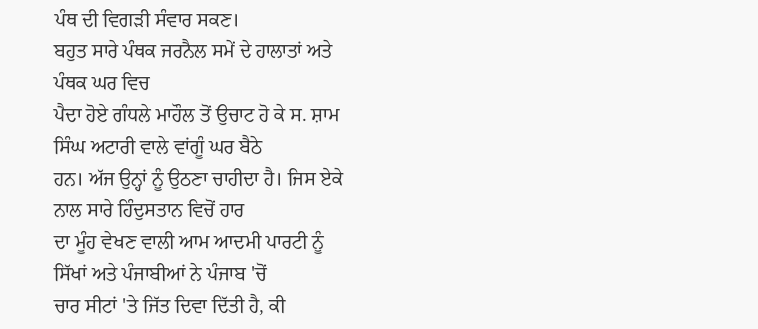ਪੰਥ ਦੀ ਵਿਗੜੀ ਸੰਵਾਰ ਸਕਣ।
ਬਹੁਤ ਸਾਰੇ ਪੰਥਕ ਜਰਨੈਲ ਸਮੇਂ ਦੇ ਹਾਲਾਤਾਂ ਅਤੇ ਪੰਥਕ ਘਰ ਵਿਚ
ਪੈਦਾ ਹੋਏ ਗੰਧਲੇ ਮਾਹੌਲ ਤੋਂ ਉਚਾਟ ਹੋ ਕੇ ਸ. ਸ਼ਾਮ ਸਿੰਘ ਅਟਾਰੀ ਵਾਲੇ ਵਾਂਗੂੰ ਘਰ ਬੈਠੇ
ਹਨ। ਅੱਜ ਉਨ੍ਹਾਂ ਨੂੰ ਉਠਣਾ ਚਾਹੀਦਾ ਹੈ। ਜਿਸ ਏਕੇ ਨਾਲ ਸਾਰੇ ਹਿੰਦੁਸਤਾਨ ਵਿਚੋਂ ਹਾਰ
ਦਾ ਮੂੰਹ ਵੇਖਣ ਵਾਲੀ ਆਮ ਆਦਮੀ ਪਾਰਟੀ ਨੂੰ ਸਿੱਖਾਂ ਅਤੇ ਪੰਜਾਬੀਆਂ ਨੇ ਪੰਜਾਬ 'ਚੋਂ
ਚਾਰ ਸੀਟਾਂ 'ਤੇ ਜਿੱਤ ਦਿਵਾ ਦਿੱਤੀ ਹੈ, ਕੀ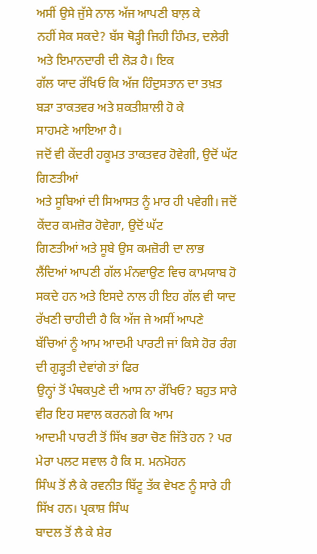ਅਸੀਂ ਉਸੇ ਜੁੱਸੇ ਨਾਲ ਅੱਜ ਆਪਣੀ ਬਾਲ਼ ਕੇ
ਨਹੀਂ ਸੇਕ ਸਕਦੇ? ਬੱਸ ਥੋੜ੍ਹੀ ਜਿਹੀ ਹਿੰਮਤ, ਦਲੇਰੀ ਅਤੇ ਇਮਾਨਦਾਰੀ ਦੀ ਲੋੜ ਹੈ। ਇਕ
ਗੱਲ ਯਾਦ ਰੱਖਿਓ ਕਿ ਅੱਜ ਹਿੰਦੁਸਤਾਨ ਦਾ ਤਖ਼ਤ ਬੜਾ ਤਾਕਤਵਰ ਅਤੇ ਸ਼ਕਤੀਸ਼ਾਲੀ ਹੋ ਕੇ
ਸਾਹਮਣੇ ਆਇਆ ਹੈ।
ਜਦੋਂ ਵੀ ਕੇਂਦਰੀ ਹਕੂਮਤ ਤਾਕਤਵਰ ਹੋਵੇਗੀ, ਉਦੋਂ ਘੱਟ ਗਿਣਤੀਆਂ
ਅਤੇ ਸੂਬਿਆਂ ਦੀ ਸਿਆਸਤ ਨੂੰ ਮਾਰ ਹੀ ਪਵੇਗੀ। ਜਦੋਂ ਕੇਂਦਰ ਕਮਜ਼ੋਰ ਹੋਵੇਗਾ, ਉਦੋਂ ਘੱਟ
ਗਿਣਤੀਆਂ ਅਤੇ ਸੂਬੇ ਉਸ ਕਮਜ਼ੋਰੀ ਦਾ ਲਾਭ ਲੈਂਦਿਆਂ ਆਪਣੀ ਗੱਲ ਮੰਨਵਾਉਣ ਵਿਚ ਕਾਮਯਾਬ ਹੋ
ਸਕਦੇ ਹਨ ਅਤੇ ਇਸਦੇ ਨਾਲ ਹੀ ਇਹ ਗੱਲ ਵੀ ਯਾਦ ਰੱਖਣੀ ਚਾਹੀਦੀ ਹੈ ਕਿ ਅੱਜ ਜੇ ਅਸੀਂ ਆਪਣੇ
ਬੱਚਿਆਂ ਨੂੰ ਆਮ ਆਦਮੀ ਪਾਰਟੀ ਜਾਂ ਕਿਸੇ ਹੋਰ ਰੰਗ ਦੀ ਗੁੜ੍ਹਤੀ ਦੇਵਾਂਗੇ ਤਾਂ ਫਿਰ
ਉਨ੍ਹਾਂ ਤੋਂ ਪੰਥਕਪੁਣੇ ਦੀ ਆਸ ਨਾ ਰੱਖਿਓ? ਬਹੁਤ ਸਾਰੇ ਵੀਰ ਇਹ ਸਵਾਲ ਕਰਨਗੇ ਕਿ ਆਮ
ਆਦਮੀ ਪਾਰਟੀ ਤੋਂ ਸਿੱਖ ਭਰਾ ਚੋਣ ਜਿੱਤੇ ਹਨ ? ਪਰ ਮੇਰਾ ਪਲਟ ਸਵਾਲ ਹੈ ਕਿ ਸ. ਮਨਮੋਹਨ
ਸਿੰਘ ਤੋਂ ਲੈ ਕੇ ਰਵਨੀਤ ਬਿੱਟੂ ਤੱਕ ਵੇਖਣ ਨੂੰ ਸਾਰੇ ਹੀ ਸਿੱਖ ਹਨ। ਪ੍ਰਕਾਸ਼ ਸਿੰਘ
ਬਾਦਲ ਤੋਂ ਲੈ ਕੇ ਸ਼ੇਰ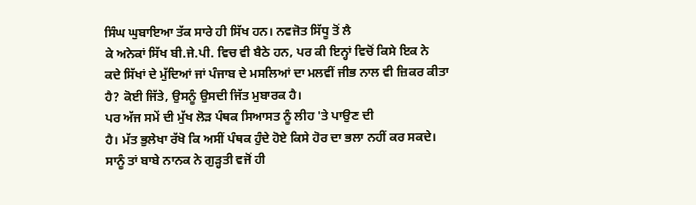ਸਿੰਘ ਘੁਬਾਇਆ ਤੱਕ ਸਾਰੇ ਹੀ ਸਿੱਖ ਹਨ। ਨਵਜੋਤ ਸਿੱਧੂ ਤੋਂ ਲੈ
ਕੇ ਅਨੇਕਾਂ ਸਿੱਖ ਬੀ.ਜੇ.ਪੀ. ਵਿਚ ਵੀ ਬੈਠੇ ਹਨ, ਪਰ ਕੀ ਇਨ੍ਹਾਂ ਵਿਚੋਂ ਕਿਸੇ ਇਕ ਨੇ
ਕਦੇ ਸਿੱਖਾਂ ਦੇ ਮੁੱਦਿਆਂ ਜਾਂ ਪੰਜਾਬ ਦੇ ਮਸਲਿਆਂ ਦਾ ਮਲਵੀਂ ਜੀਭ ਨਾਲ ਵੀ ਜ਼ਿਕਰ ਕੀਤਾ
ਹੈ? ਕੋਈ ਜਿੱਤੇ, ਉਸਨੂੰ ਉਸਦੀ ਜਿੱਤ ਮੁਬਾਰਕ ਹੈ।
ਪਰ ਅੱਜ ਸਮੇਂ ਦੀ ਮੁੱਖ ਲੋੜ ਪੰਥਕ ਸਿਆਸਤ ਨੂੰ ਲੀਹ 'ਤੇ ਪਾਉਣ ਦੀ
ਹੈ। ਮੱਤ ਭੁਲੇਖਾ ਰੱਖੋ ਕਿ ਅਸੀਂ ਪੰਥਕ ਹੁੰਦੇ ਹੋਏ ਕਿਸੇ ਹੋਰ ਦਾ ਭਲਾ ਨਹੀਂ ਕਰ ਸਕਦੇ।
ਸਾਨੂੰ ਤਾਂ ਬਾਬੇ ਨਾਨਕ ਨੇ ਗੁੜ੍ਹਤੀ ਵਜੋਂ ਹੀ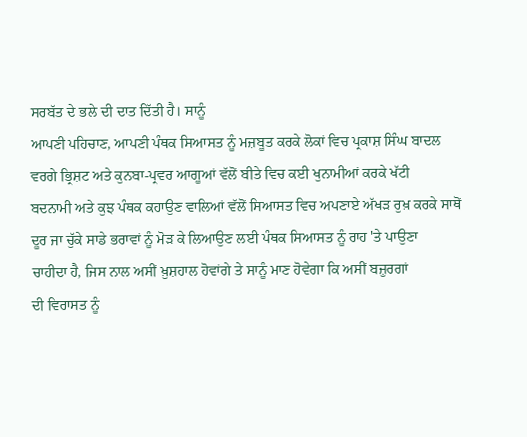ਸਰਬੱਤ ਦੇ ਭਲੇ ਦੀ ਦਾਤ ਦਿੱਤੀ ਹੈ। ਸਾਨੂੰ
ਆਪਣੀ ਪਹਿਚਾਣ, ਆਪਣੀ ਪੰਥਕ ਸਿਆਸਤ ਨੂੰ ਮਜ਼ਬੂਤ ਕਰਕੇ ਲੋਕਾਂ ਵਿਚ ਪ੍ਰਕਾਸ਼ ਸਿੰਘ ਬਾਦਲ
ਵਰਗੇ ਭ੍ਰਿਸ਼ਟ ਅਤੇ ਕੁਨਬਾ-ਪ੍ਰਵਰ ਆਗੂਆਂ ਵੱਲੋਂ ਬੀਤੇ ਵਿਚ ਕਈ ਖੁਨਾਮੀਆਂ ਕਰਕੇ ਖੱਟੀ
ਬਦਨਾਮੀ ਅਤੇ ਕੁਝ ਪੰਥਕ ਕਹਾਉਣ ਵਾਲਿਆਂ ਵੱਲੋਂ ਸਿਆਸਤ ਵਿਚ ਅਪਣਾਏ ਅੱਖੜ ਰੁਖ਼ ਕਰਕੇ ਸਾਥੋਂ
ਦੂਰ ਜਾ ਚੁੱਕੇ ਸਾਡੇ ਭਰਾਵਾਂ ਨੂੰ ਮੋੜ ਕੇ ਲਿਆਉਣ ਲਈ ਪੰਥਕ ਸਿਆਸਤ ਨੂੰ ਰਾਹ 'ਤੇ ਪਾਉਣਾ
ਚਾਹੀਦਾ ਹੈ, ਜਿਸ ਨਾਲ ਅਸੀਂ ਖ਼ੁਸ਼ਹਾਲ ਹੋਵਾਂਗੇ ਤੇ ਸਾਨੂੰ ਮਾਣ ਹੋਵੇਗਾ ਕਿ ਅਸੀਂ ਬਜ਼ੁਰਗਾਂ
ਦੀ ਵਿਰਾਸਤ ਨੂੰ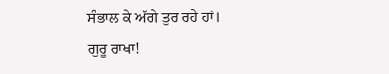ਸੰਭਾਲ ਕੇ ਅੱਗੇ ਤੁਰ ਰਹੇ ਹਾਂ।
ਗੁਰੂ ਰਾਖਾ!